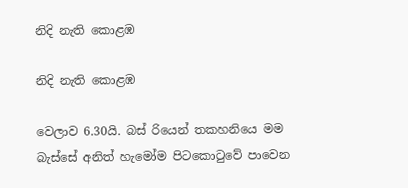නිදි නැති කොළඹ

නිදි නැති කොළඹ

වෙලාව 6.30යි. බස් රියෙන් තකහනියෙ මම බැස්සේ අනිත් හැමෝම පිටකොටුවේ පාවෙන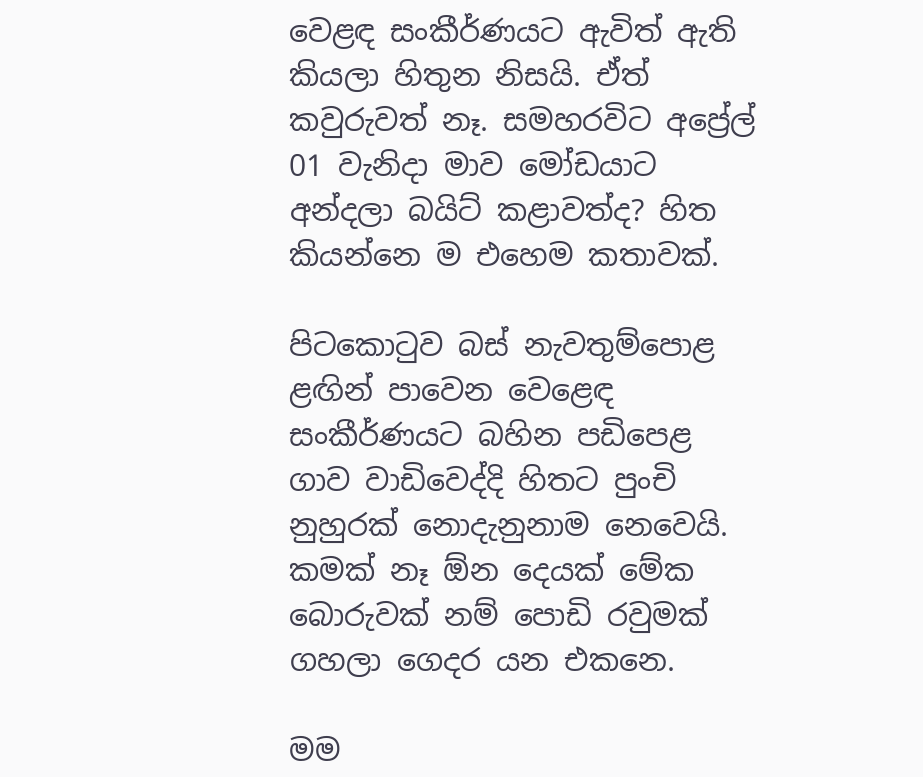වෙළඳ සංකීර්ණයට ඇවිත් ඇති කියලා හිතුන නිසයි. ඒත් කවුරුවත් නෑ. සමහරවිට අප්‍රේල් 01 වැනිදා මාව මෝඩයාට අන්දලා බයිට් කළාවත්ද? හිත කියන්නෙ ම එහෙම කතාවක්.

පිටකොටුව බස් නැවතුම්පොළ ළඟින් පාවෙන වෙළෙඳ සංකීර්ණයට බහින පඩිපෙළ ගාව වාඩිවෙද්දි හිතට පුංචි නුහුරක් නොදැනුනාම නෙවෙයි. කමක් නෑ ඕන දෙයක් මේක බොරුවක් නම් පොඩි රවුමක් ගහලා ගෙදර යන එකනෙ.

මම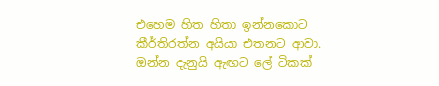එහෙම හිත හිතා ඉන්නකොට කීර්තිරත්න අයියා එතනට ආවා. ඔන්න දැනුයි ඇඟට ලේ ටිකක්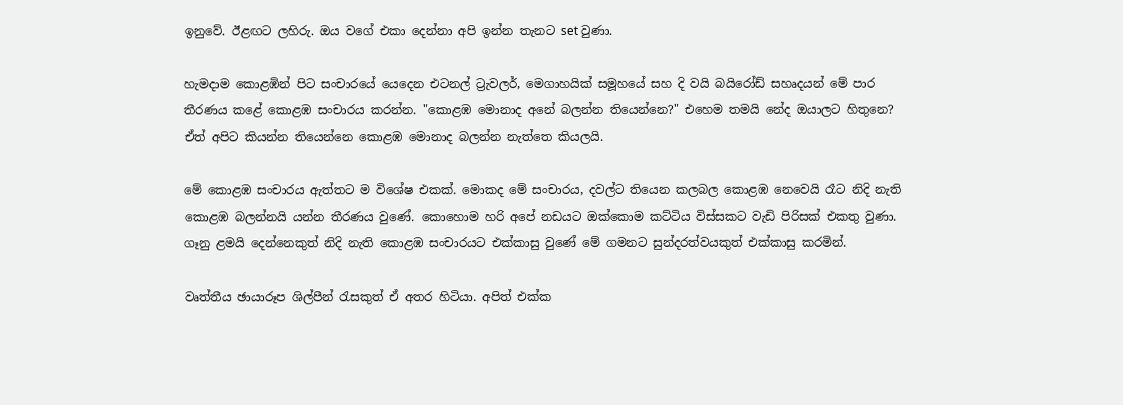ඉනුවේ. ඊළඟට ලහිරු. ඔය වගේ එකා දෙන්නා අපි ඉන්න තැනට set වුණා.

හැමදාම කොළඹින් පිට සංචාරයේ යෙදෙන එටනල් ට්‍රැවලර්, මෙගාහයික් සමූහයේ සහ දි වයි බයිරෝඩ් සහෘදයන් මේ පාර තීරණය කළේ කොළඹ සංචාරය කරන්න. "කොළඹ මොනාද අනේ බලන්න තියෙන්නෙ?" එහෙම තමයි නේද ඔයාලට හිතුනෙ? ඒත් අපිට කියන්න තියෙන්නෙ කොළඹ මොනාද බලන්න නැත්තෙ කියලයි.

මේ කොළඹ සංචාරය ඇත්තට ම විශේෂ එකක්. මොකද මේ සංචාරය, දවල්ට තියෙන කලබල කොළඹ නෙවෙයි රෑට නිදි නැති කොළඹ බලන්නයි යන්න තීරණය වුණේ. කොහොම හරි අපේ නඩයට ඔක්කොම කට්ටිය විස්සකට වැඩි පිරිසක් එකතු වුණා. ගෑනු ළමයි දෙන්නෙකුත් නිදි නැති කොළඹ සංචාරයට එක්කාසු වුණේ මේ ගමනට සුන්දරත්වයකුත් එක්කාසු කරමින්.

වෘත්තීය ඡායාරූප ශිල්පීන් රැසකුත් ඒ අතර හිටියා. අපිත් එක්ක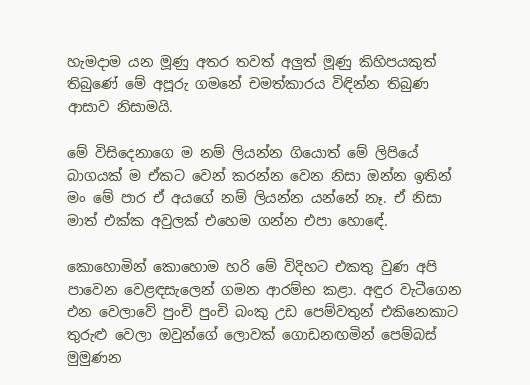හැමදාම යන මූණු අතර තවත් අලුත් මූණු කිහිපයකුත් තිබුණේ මේ අපූරු ගමනේ චමත්කාරය විඳින්න තිබුණ ආසාව නිසාමයි.

මේ විසිදෙනාගෙ ම නම් ලියන්න ගියොත් මේ ලිපියේ බාගයක් ම ඒකට වෙන් කරන්න වෙන නිසා ඔන්න ඉතින් මං මේ පාර ඒ අයගේ නම් ලියන්න යන්නේ නෑ. ඒ නිසා මාත් එක්ක අවුලක් එහෙම ගන්න එපා හොඳේ.

කොහොමින් කොහොම හරි මේ විදිහට එකතු වුණ අපි පාවෙන වෙළඳසැලෙන් ගමන ආරම්භ කළා. අඳුර වැටීගෙන එන වෙලාවේ පුංචි පුංචි බංකු උඩ පෙම්වතුන් එකිනෙකාට තුරුළු වෙලා ඔවුන්ගේ ලොවක් ගොඩනඟමින් පෙම්බස් මුමුණන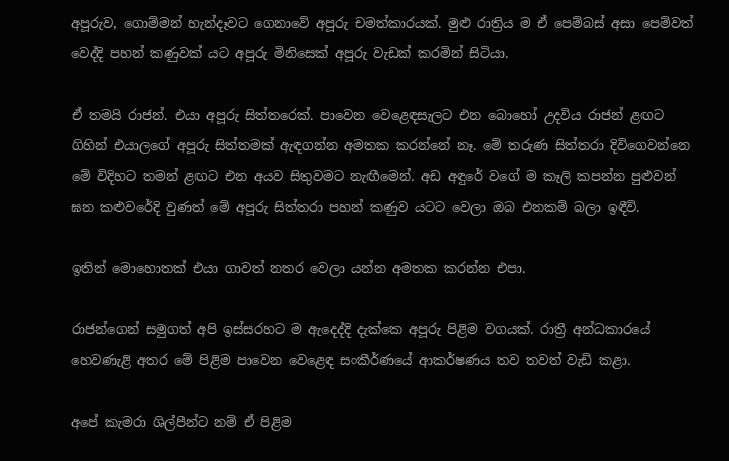අපූරුව, ගොම්මන් හැන්දෑවට ගෙනාවේ අපූරු චමත්කාරයක්. මුළු රාත්‍රිය ම ඒ පෙම්බස් අසා පෙම්වත් වෙද්දි පහන් කණුවක් යට අපූරු මිනිසෙක් අපූරු වැඩක් කරමින් සිටියා.

ඒ තමයි රාජන්. එයා අපූරු සිත්තරෙක්. පාවෙන වෙළෙඳසැලට එන බොහෝ උදවිය රාජන් ළඟට ගිහින් එයාලගේ අපූරු සිත්තමක් ඇඳගන්න අමතක කරන්නේ නෑ. මේ තරුණ සිත්තරා දිවිගෙවන්නෙ මේ විදිහට තමන් ළඟට එන අයව සිතුවමට නැඟීමෙන්. අඩ අඳුරේ වගේ ම කෑලි කපන්න පුළුවන් ඝන කළුවරේදි වුණත් මේ අපූරු සිත්තරා පහන් කණුව යටට වෙලා ඔබ එනකම් බලා ඉඳීවි.

ඉතින් මොහොතක් එයා ගාවත් නතර වෙලා යන්න අමතක කරන්න එපා.

රාජන්ගෙන් සමුගත් අපි ඉස්සරහට ම ඇදෙද්දි දැක්කෙ අපූරු පිළිම වගයක්. රාත්‍රී අන්ධකාරයේ හෙවණැළි අතර මේ පිළිම පාවෙන වෙළෙඳ සංකීර්ණයේ ආකර්ෂණය තව තවත් වැඩි කළා.

අපේ කැමරා ශිල්පීන්ට නම් ඒ පිළිම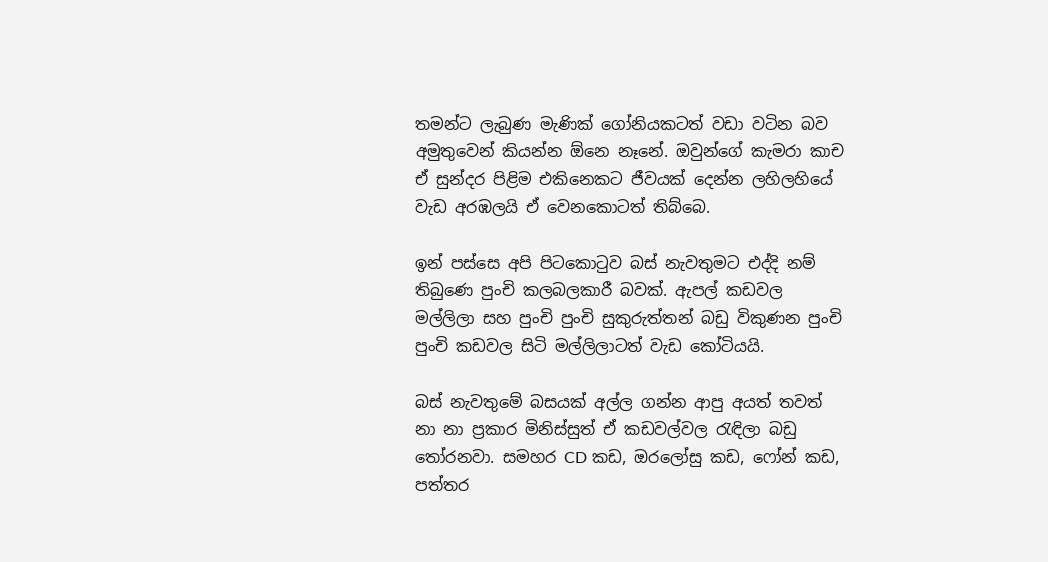තමන්ට ලැබුණ මැණික් ගෝනියකටත් වඩා වටින බව අමුතුවෙන් කියන්න ඕනෙ නෑනේ. ඔවුන්ගේ කැමරා කාච ඒ සුන්දර පිළිම එකිනෙකට ජීවයක් දෙන්න ලහිලහියේ වැඩ අරඹලයි ඒ වෙනකොටත් තිබ්බෙ.

ඉන් පස්සෙ අපි පිටකොටුව බස් නැවතුමට එද්දි නම් තිබුණෙ පුංචි කලබලකාරී බවක්. ඇපල් කඩවල මල්ලිලා සහ පුංචි පුංචි සුකුරුත්තන් බඩු විකුණන පුංචි පුංචි කඩවල සිටි මල්ලිලාටත් වැඩ කෝටියයි.

බස් නැවතුමේ බසයක් අල්ල ගන්න ආපු අයත් තවත් නා නා ප්‍රකාර මිනිස්සුත් ඒ කඩවල්වල රැඳිලා බඩු තෝරනවා. සමහර CD කඩ, ඔරලෝසු කඩ, ෆෝන් කඩ, පත්තර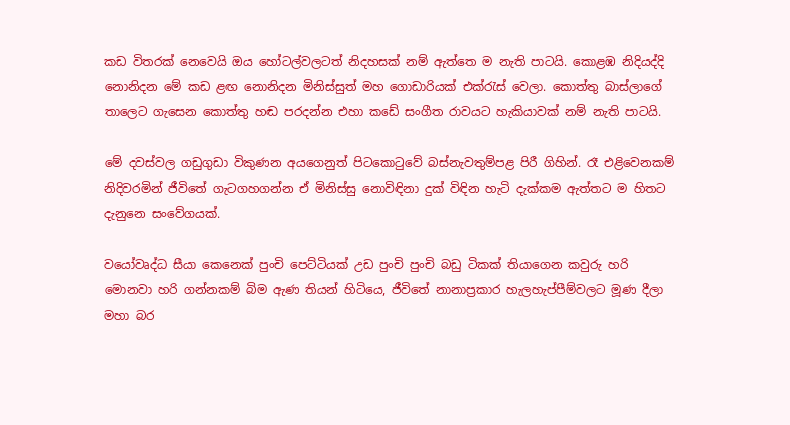කඩ විතරක් නෙවෙයි ඔය හෝටල්වලටත් නිදහසක් නම් ඇත්තෙ ම නැති පාටයි. කොළඹ නිදියද්දි නොනිදන මේ කඩ ළඟ නොනිදන මිනිස්සුත් මහ ගොඩාරියක් එක්රැස් වෙලා. කොත්තු බාස්ලාගේ තාලෙට ගැසෙන කොත්තු හඬ පරදන්න එහා කඩේ සංගීත රාවයට හැකියාවක් නම් නැති පාටයි.

මේ දවස්වල ගඩුගුඩා විකුණන අයගෙනුත් පිටකොටුවේ බස්නැවතුම්පළ පිරී ගිහින්. රෑ එළිවෙනකම් නිදිවරමින් ජීවිතේ ගැටගහගන්න ඒ මිනිස්සු නොවිඳිනා දුක් විඳින හැටි දැක්කම ඇත්තට ම හිතට දැනුනෙ සංවේගයක්.

වයෝවෘද්ධ සීයා කෙනෙක් පුංචි පෙට්ටියක් උඩ පුංචි පුංචි බඩු ටිකක් තියාගෙන කවුරු හරි මොනවා හරි ගන්නකම් බිම ඇණ තියන් හිටියෙ, ජීවිතේ නානාප්‍රකාර හැලහැප්පීම්වලට මූණ දීලා මහා බර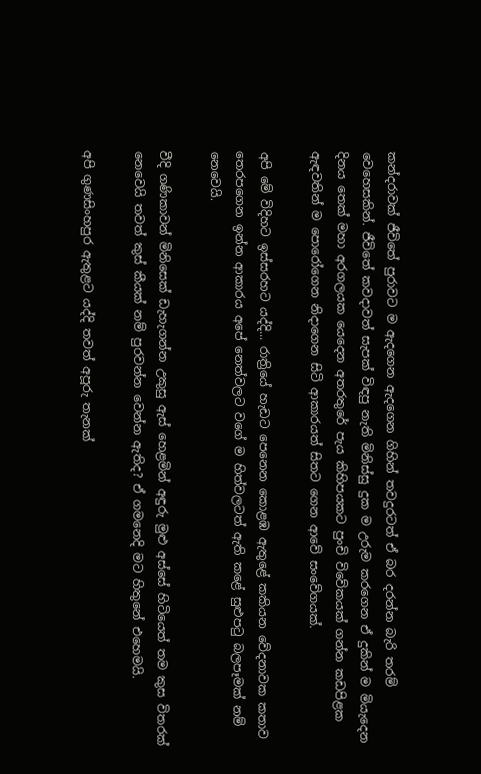කන්දරාවක් ජීවිතේ පුරාවට ම ඇදගෙන ඇදගෙන ගිහින් තවදුරටත් ඒ බර දරන්න බැරි තරම් වෙහෙසකින්. ජීවිතේ කවදාවත් සැපක් විඳපු නැති මිනිස්සු දුක ම උරුම කරගෙන ඒ දුකින් ම මියැදෙන දිනය තෙක් මහා අරගලයක යෙදෙන අතරතුරේ පැය කිහිපයකට පුංචි විවේකයක් ගන්න කඩපිළක ඇඳවතින් ම පොරෝගෙන නිදාගෙන සිටි ආකාරයත් සිතට ගෙන ආවේ සංවේගයක්.

අපි මේ විදිහට ඉස්සරහට යද්දි... රාත්‍රියේ හැඩට පෙනෙන කොළඹ ඇතුළේ කකියන වේදනාවක කතාව තෙරපගෙන ඉන්න ආකාරය අපේ නෙත්වලට වගේ ම හිත්වලටත් ඇති කළේ සුළුපටු බලපෑමක් නම් නෙවෙයි.

වීදි ගණිකාවන් මිනිසෙක් ඩැහැගන්න උකුසු ඇස් හෙළමින් අඳුරු මුළු අස්සේ හිටියෙත් තම කුස විතරක් නෙවෙයි තවත් කුස් කීයක් නම් පුරවන්න වෙන්න ඇතිද? ඒ ගමනෙදි මට හිතුනේ එහෙමයි.

අපි ගුණසිංහපුර ඇතුළට යද්දි තවත් අපූරු තැනක්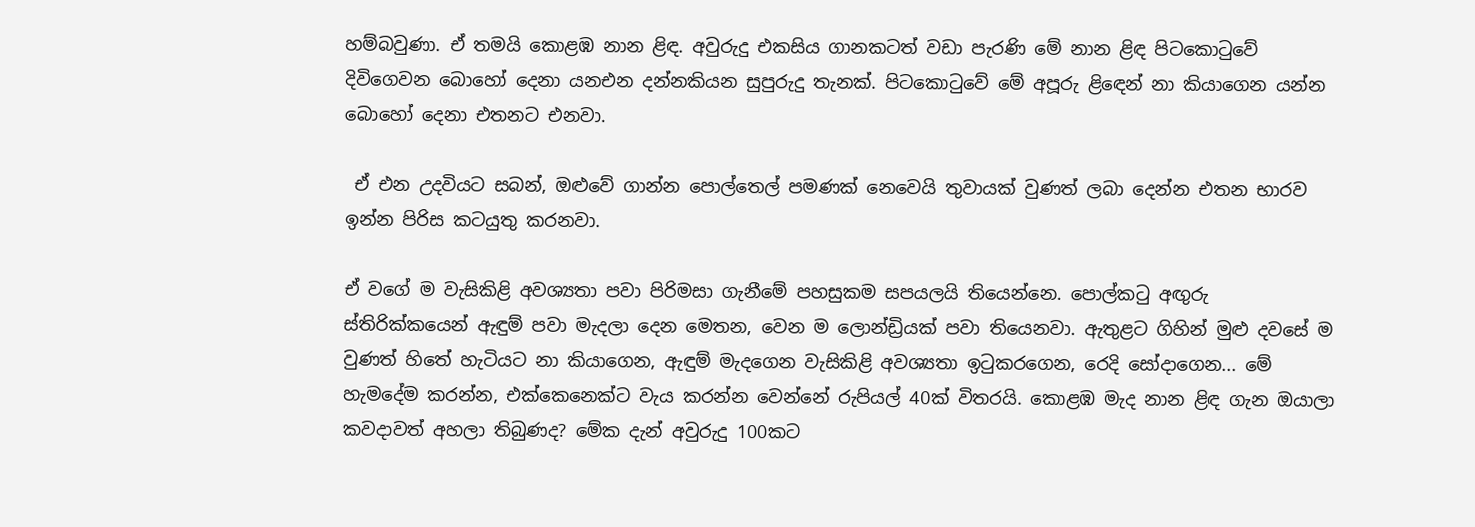හම්බවුණා. ඒ තමයි කොළඹ නාන ළිඳ. අවුරුදු එකසිය ගානකටත් වඩා පැරණි මේ නාන ළිඳ පිටකොටුවේ දිවිගෙවන බොහෝ දෙනා යනඑන දන්නකියන සුපුරුදු තැනක්. පිටකොටුවේ මේ අපූරු ළිඳෙන් නා කියාගෙන යන්න බොහෝ දෙනා එතනට එනවා.

 ඒ එන උදවියට සබන්, ඔළුවේ ගාන්න පොල්තෙල් පමණක් නෙවෙයි තුවායක් වුණත් ලබා දෙන්න එතන භාරව ඉන්න පිරිස කටයුතු කරනවා.

ඒ වගේ ම වැසිකිළි අවශ්‍යතා පවා පිරිමසා ගැනීමේ පහසුකම සපයලයි තියෙන්නෙ. පොල්කටු අඟුරු ස්තිරික්කයෙන් ඇඳුම් පවා මැදලා දෙන මෙතන, වෙන ම ලොන්ඩ්‍රියක් පවා තියෙනවා. ඇතුළට ගිහින් මුළු දවසේ ම වුණත් හිතේ හැටියට නා කියාගෙන, ඇඳුම් මැදගෙන වැසිකිළි අවශ්‍යතා ඉටුකරගෙන, රෙදි සෝදාගෙන... මේ හැමදේම කරන්න, එක්කෙනෙක්ට වැය කරන්න වෙන්නේ රුපියල් 40ක් විතරයි. කොළඹ මැද නාන ළිඳ ගැන ඔයාලා කවදාවත් අහලා තිබුණද? මේක දැන් අවුරුදු 100කට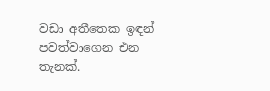වඩා අතීතෙක ඉඳන් පවත්වාගෙන එන තැනක්.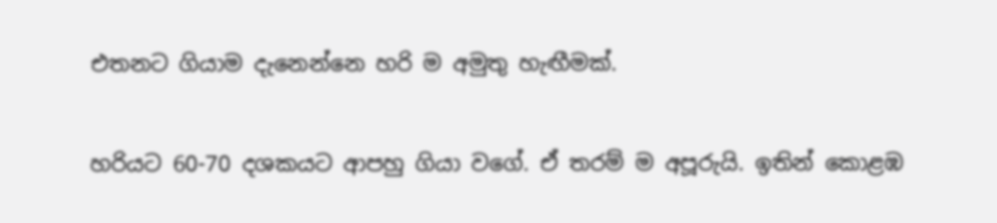එතනට ගියාම දැනෙන්නෙ හරි ම අමුතු හැඟීමක්.

හරියට 60-70 දශකයට ආපහු ගියා වගේ. ඒ තරම් ම අපූරුයි. ඉතින් කොළඹ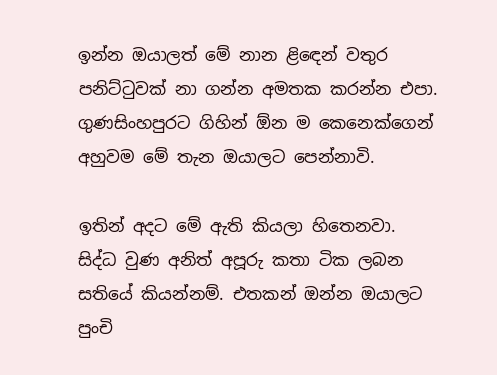ඉන්න ඔයාලත් මේ නාන ළිඳෙන් වතුර පනිට්ටුවක් නා ගන්න අමතක කරන්න එපා. ගුණසිංහපුරට ගිහින් ඕන ම කෙනෙක්ගෙන් අහුවම මේ තැන ඔයාලට පෙන්නාවි.

ඉතින් අදට මේ ඇති කියලා හිතෙනවා. සිද්ධ වුණ අනිත් අපූරු කතා ටික ලබන සතියේ කියන්නම්. එතකන් ඔන්න ඔයාලට පුංචි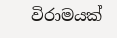විරාමයක්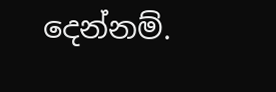දෙන්නම්.